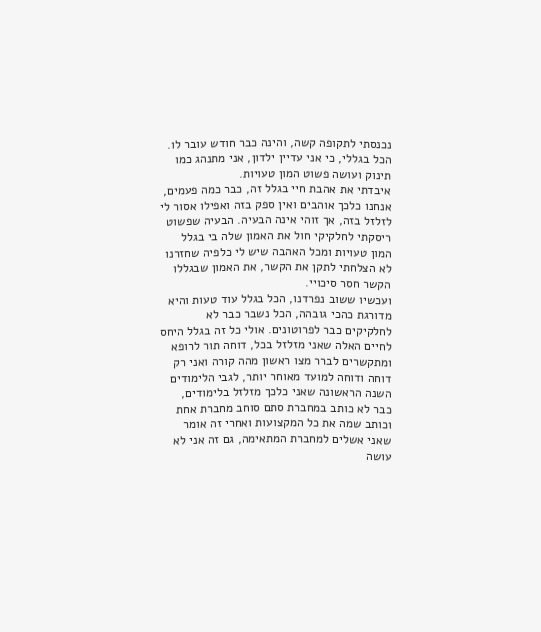נכנסתי לתקופה קשה, והינה כבר חודש עובר לו.
הכל בגללי, כי אני עדיין ילדון, אני מתנהג כמו תינוק ועושה פשוט המון טעויות.
איבדתי את אהבת חיי בגלל זה, כבר כמה פעמים, אנחנו כלכך אוהבים ואין ספק בזה ואפילו אסור לי לזלזל בזה, אך זוהי אינה הבעיה. הבעיה שפשוט ריסקתי לחלקיקי חול את האמון שלה בי בגלל המון טעויות ומכל האהבה שיש לי כלפיה שחזרנו לא הצלחתי לתקן את הקשר, את האמון שבגללו הקשר חסר סיכויי.
ועכשיו ששוב נפרדנו, הכל בגלל עוד טעות והיא מדורגת כהכי גובהה, הכל נשבר כבר לא לחלקיקים כבר לפרוטונים. אולי כל זה בגלל היחס לחיים האלה שאני מזלזל בכל, דוחה תור לרופא ומתקשרים לברר מצו ראשון מהה קורה ואני רק דוחה ודוחה למועד מאוחר יותר, לגבי הלימודים השנה הראשונה שאני כלכך מזלזל בלימודים, כבר לא כותב במחברת סתם סוחב מחברת אחת וכותב שמה את כל המקצועות ואחרי זה אומר שאני אשלים למחברת המתאימה, גם זה אני לא עושה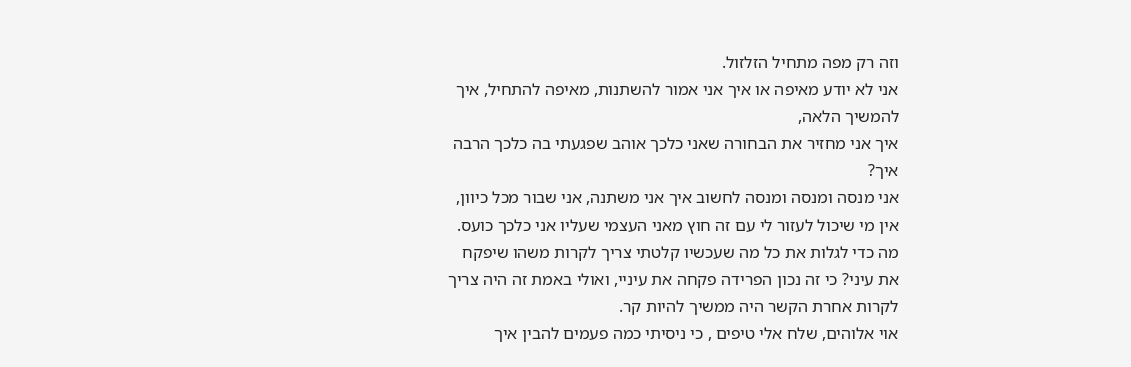וזה רק מפה מתחיל הזלזול.
אני לא יודע מאיפה או איך אני אמור להשתנות, מאיפה להתחיל, איך להמשיך הלאה,
איך אני מחזיר את הבחורה שאני כלכך אוהב שפגעתי בה כלכך הרבה איך?
אני מנסה ומנסה ומנסה לחשוב איך אני משתנה, אני שבור מכל כיוון, אין מי שיכול לעזור לי עם זה חוץ מאני העצמי שעליו אני כלכך כועס.
מה כדי לגלות את כל מה שעכשיו קלטתי צריך לקרות משהו שיפקח את עיני? כי זה נכון הפרידה פקחה את עיניי, ואולי באמת זה היה צריך לקרות אחרת הקשר היה ממשיך להיות קר.
אוי אלוהים, שלח אלי טיפים , כי ניסיתי כמה פעמים להבין איך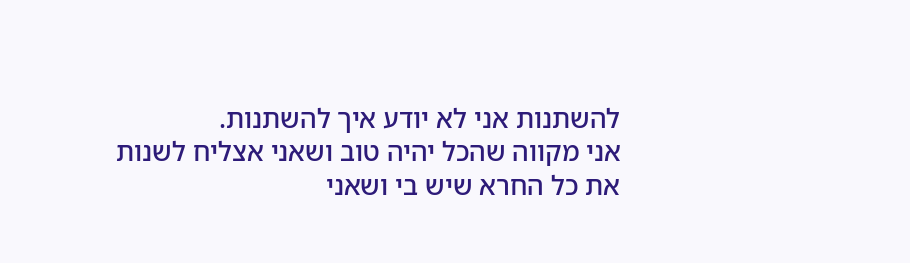להשתנות אני לא יודע איך להשתנות.
אני מקווה שהכל יהיה טוב ושאני אצליח לשנות את כל החרא שיש בי ושאני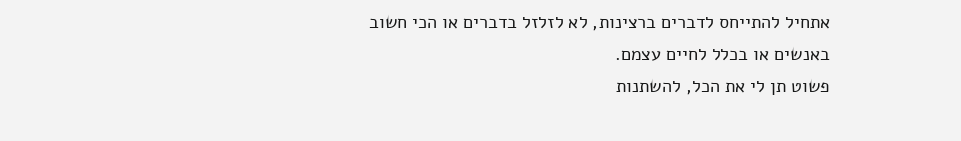אתחיל להתייחס לדברים ברצינות, לא לזלזל בדברים או הכי חשוב באנשים או בכלל לחיים עצמם.
פשוט תן לי את הכל, להשתנות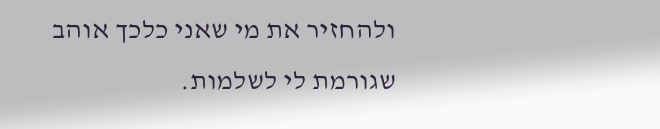ולהחזיר את מי שאני כלכך אוהב שגורמת לי לשלמות.